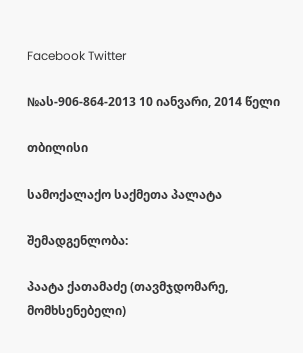Facebook Twitter

№ას-906-864-2013 10 იანვარი, 2014 წელი

თბილისი

სამოქალაქო საქმეთა პალატა

შემადგენლობა:

პაატა ქათამაძე (თავმჯდომარე, მომხსენებელი)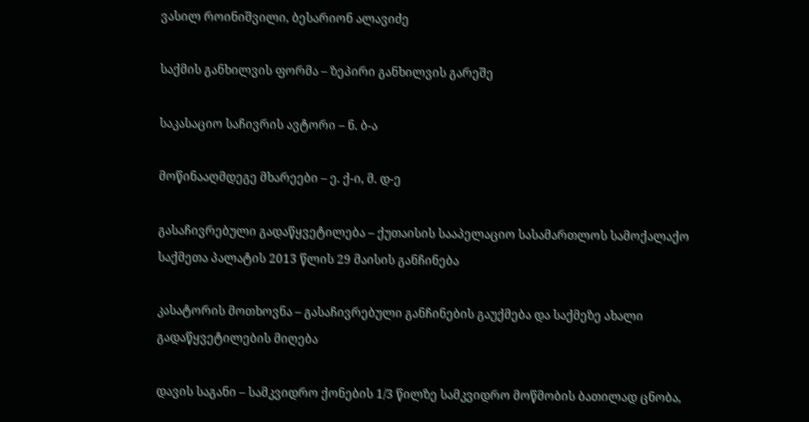ვასილ როინიშვილი, ბესარიონ ალავიძე

საქმის განხილვის ფორმა – ზეპირი განხილვის გარეშე

საკასაციო საჩივრის ავტორი – ნ. ბ-ა

მოწინააღმდეგე მხარეები – ე. ქ-ი, მ. დ-ე

გასაჩივრებული გადაწყვეტილება – ქუთაისის სააპელაციო სასამართლოს სამოქალაქო საქმეთა პალატის 2013 წლის 29 მაისის განჩინება

კასატორის მოთხოვნა – გასაჩივრებული განჩინების გაუქმება და საქმეზე ახალი გადაწყვეტილების მიღება

დავის საგანი – სამკვიდრო ქონების 1/3 წილზე სამკვიდრო მოწმობის ბათილად ცნობა,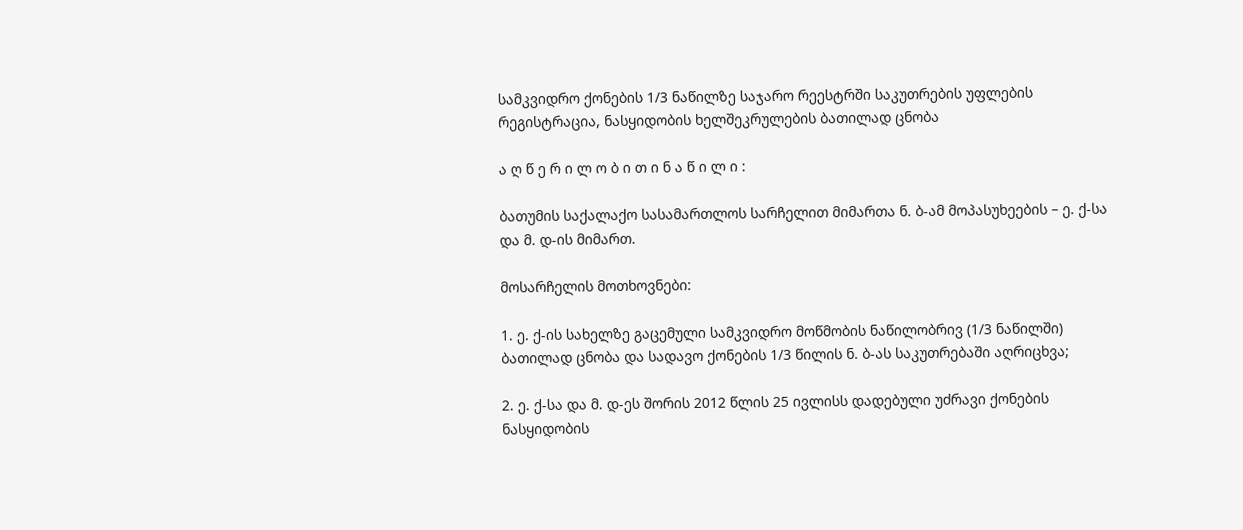სამკვიდრო ქონების 1/3 ნაწილზე საჯარო რეესტრში საკუთრების უფლების რეგისტრაცია, ნასყიდობის ხელშეკრულების ბათილად ცნობა

ა ღ წ ე რ ი ლ ო ბ ი თ ი ნ ა წ ი ლ ი :

ბათუმის საქალაქო სასამართლოს სარჩელით მიმართა ნ. ბ-ამ მოპასუხეების – ე. ქ-სა და მ. დ-ის მიმართ.

მოსარჩელის მოთხოვნები:

1. ე. ქ-ის სახელზე გაცემული სამკვიდრო მოწმობის ნაწილობრივ (1/3 ნაწილში) ბათილად ცნობა და სადავო ქონების 1/3 წილის ნ. ბ-ას საკუთრებაში აღრიცხვა;

2. ე. ქ-სა და მ. დ-ეს შორის 2012 წლის 25 ივლისს დადებული უძრავი ქონების ნასყიდობის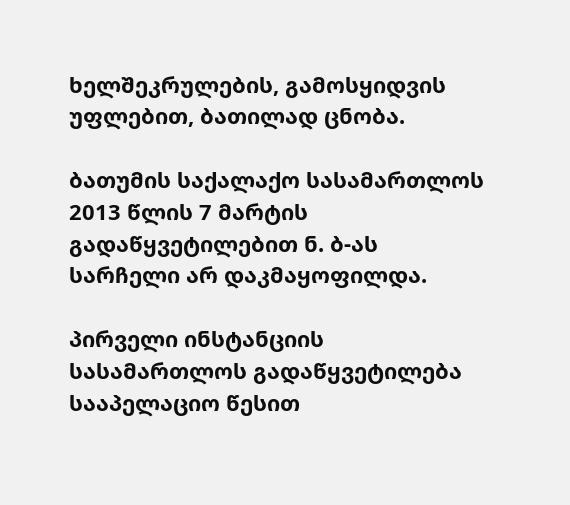ხელშეკრულების, გამოსყიდვის უფლებით, ბათილად ცნობა.

ბათუმის საქალაქო სასამართლოს 2013 წლის 7 მარტის გადაწყვეტილებით ნ. ბ-ას სარჩელი არ დაკმაყოფილდა.

პირველი ინსტანციის სასამართლოს გადაწყვეტილება სააპელაციო წესით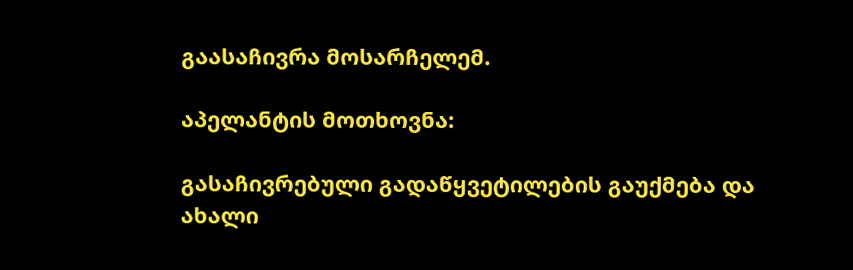გაასაჩივრა მოსარჩელემ.

აპელანტის მოთხოვნა:

გასაჩივრებული გადაწყვეტილების გაუქმება და ახალი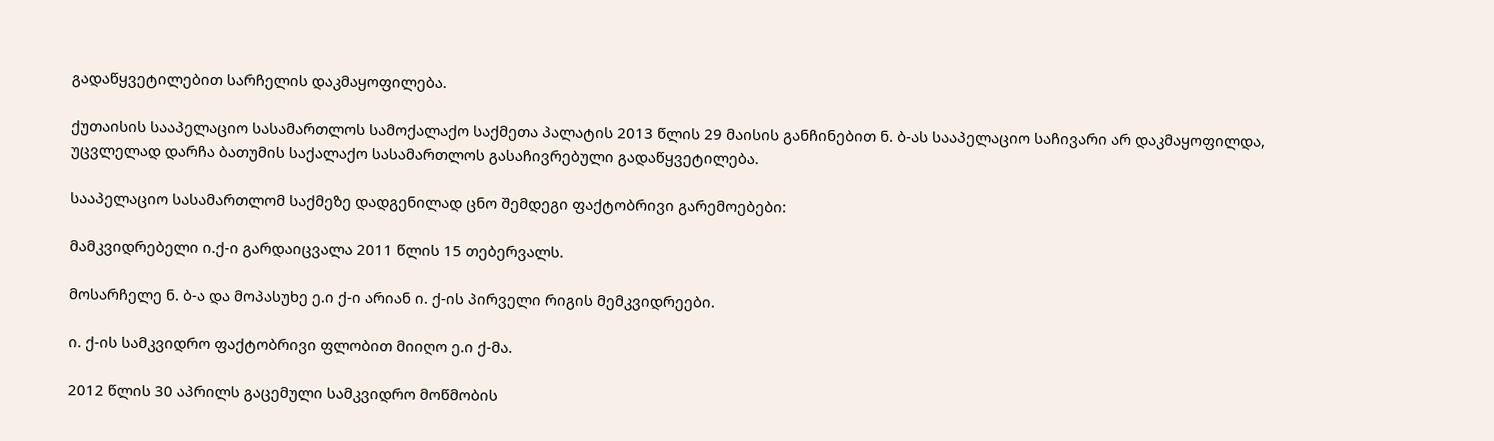გადაწყვეტილებით სარჩელის დაკმაყოფილება.

ქუთაისის სააპელაციო სასამართლოს სამოქალაქო საქმეთა პალატის 2013 წლის 29 მაისის განჩინებით ნ. ბ-ას სააპელაციო საჩივარი არ დაკმაყოფილდა, უცვლელად დარჩა ბათუმის საქალაქო სასამართლოს გასაჩივრებული გადაწყვეტილება.

სააპელაციო სასამართლომ საქმეზე დადგენილად ცნო შემდეგი ფაქტობრივი გარემოებები:

მამკვიდრებელი ი.ქ-ი გარდაიცვალა 2011 წლის 15 თებერვალს.

მოსარჩელე ნ. ბ-ა და მოპასუხე ე.ი ქ-ი არიან ი. ქ-ის პირველი რიგის მემკვიდრეები.

ი. ქ-ის სამკვიდრო ფაქტობრივი ფლობით მიიღო ე.ი ქ-მა.

2012 წლის 30 აპრილს გაცემული სამკვიდრო მოწმობის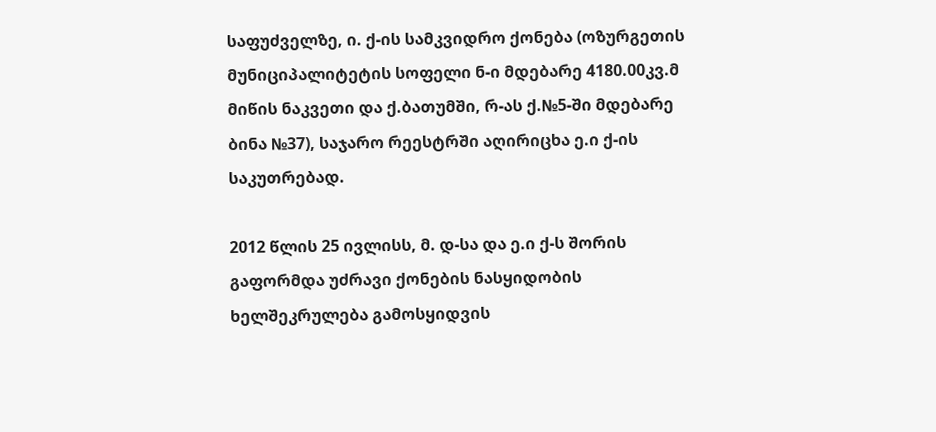საფუძველზე, ი. ქ-ის სამკვიდრო ქონება (ოზურგეთის მუნიციპალიტეტის სოფელი ნ-ი მდებარე 4180.00კვ.მ მიწის ნაკვეთი და ქ.ბათუმში, რ-ას ქ.№5-ში მდებარე ბინა №37), საჯარო რეესტრში აღირიცხა ე.ი ქ-ის საკუთრებად.

2012 წლის 25 ივლისს, მ. დ-სა და ე.ი ქ-ს შორის გაფორმდა უძრავი ქონების ნასყიდობის ხელშეკრულება გამოსყიდვის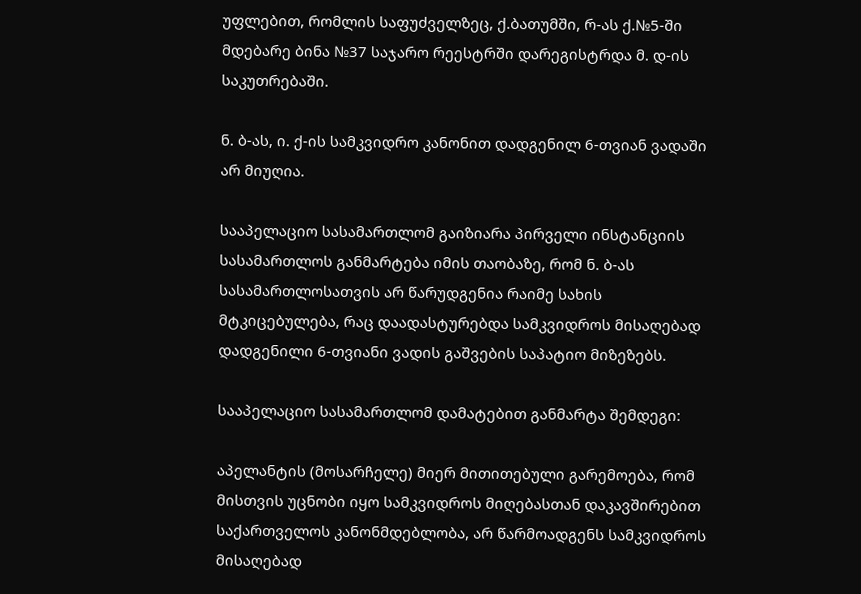უფლებით, რომლის საფუძველზეც, ქ.ბათუმში, რ-ას ქ.№5-ში მდებარე ბინა №37 საჯარო რეესტრში დარეგისტრდა მ. დ-ის საკუთრებაში.

ნ. ბ-ას, ი. ქ-ის სამკვიდრო კანონით დადგენილ 6-თვიან ვადაში არ მიუღია.

სააპელაციო სასამართლომ გაიზიარა პირველი ინსტანციის სასამართლოს განმარტება იმის თაობაზე, რომ ნ. ბ-ას სასამართლოსათვის არ წარუდგენია რაიმე სახის მტკიცებულება, რაც დაადასტურებდა სამკვიდროს მისაღებად დადგენილი 6-თვიანი ვადის გაშვების საპატიო მიზეზებს.

სააპელაციო სასამართლომ დამატებით განმარტა შემდეგი:

აპელანტის (მოსარჩელე) მიერ მითითებული გარემოება, რომ მისთვის უცნობი იყო სამკვიდროს მიღებასთან დაკავშირებით საქართველოს კანონმდებლობა, არ წარმოადგენს სამკვიდროს მისაღებად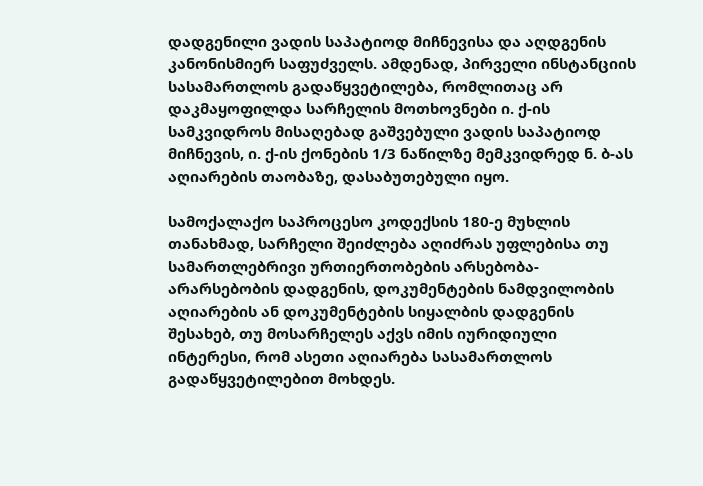დადგენილი ვადის საპატიოდ მიჩნევისა და აღდგენის კანონისმიერ საფუძველს. ამდენად, პირველი ინსტანციის სასამართლოს გადაწყვეტილება, რომლითაც არ დაკმაყოფილდა სარჩელის მოთხოვნები ი. ქ-ის სამკვიდროს მისაღებად გაშვებული ვადის საპატიოდ მიჩნევის, ი. ქ-ის ქონების 1/3 ნაწილზე მემკვიდრედ ნ. ბ-ას აღიარების თაობაზე, დასაბუთებული იყო.

სამოქალაქო საპროცესო კოდექსის 180-ე მუხლის თანახმად, სარჩელი შეიძლება აღიძრას უფლებისა თუ სამართლებრივი ურთიერთობების არსებობა-არარსებობის დადგენის, დოკუმენტების ნამდვილობის აღიარების ან დოკუმენტების სიყალბის დადგენის შესახებ, თუ მოსარჩელეს აქვს იმის იურიდიული ინტერესი, რომ ასეთი აღიარება სასამართლოს გადაწყვეტილებით მოხდეს.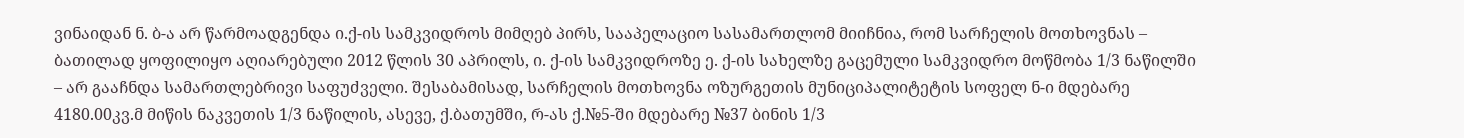ვინაიდან ნ. ბ-ა არ წარმოადგენდა ი.ქ-ის სამკვიდროს მიმღებ პირს, სააპელაციო სასამართლომ მიიჩნია, რომ სარჩელის მოთხოვნას – ბათილად ყოფილიყო აღიარებული 2012 წლის 30 აპრილს, ი. ქ-ის სამკვიდროზე ე. ქ-ის სახელზე გაცემული სამკვიდრო მოწმობა 1/3 ნაწილში – არ გააჩნდა სამართლებრივი საფუძველი. შესაბამისად, სარჩელის მოთხოვნა ოზურგეთის მუნიციპალიტეტის სოფელ ნ-ი მდებარე 4180.00კვ.მ მიწის ნაკვეთის 1/3 ნაწილის, ასევე, ქ.ბათუმში, რ-ას ქ.№5-ში მდებარე №37 ბინის 1/3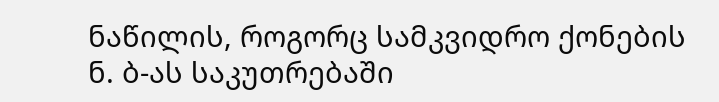ნაწილის, როგორც სამკვიდრო ქონების ნ. ბ-ას საკუთრებაში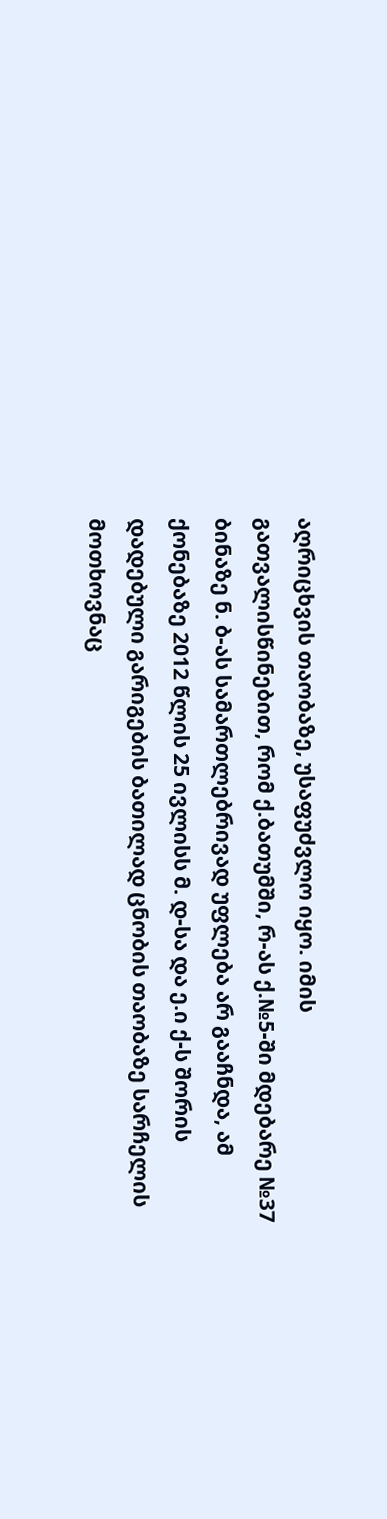აღრიცხვის თაობაზე, უსაფუძვლო იყო. იმის გათვალისწინებით, რომ ქ.ბათუმში, რ-ას ქ.№5-ში მდებარე №37 ბინაზე ნ. ბ-ას სამართლებრივად უფლება არ გააჩნდა, ამ ქონებაზე 2012 წლის 25 ივლისს მ. დ-სა და ე.ი ქ-ს შორის დადებული გარიგების ბათილად ცნობის თაობაზე სარჩელის მოთხოვნაც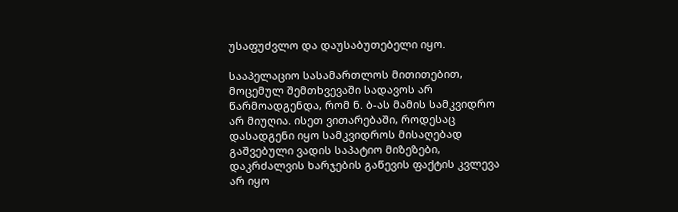უსაფუძვლო და დაუსაბუთებელი იყო.

სააპელაციო სასამართლოს მითითებით, მოცემულ შემთხვევაში სადავოს არ წარმოადგენდა, რომ ნ. ბ-ას მამის სამკვიდრო არ მიუღია. ისეთ ვითარებაში, როდესაც დასადგენი იყო სამკვიდროს მისაღებად გაშვებული ვადის საპატიო მიზეზები, დაკრძალვის ხარჯების გაწევის ფაქტის კვლევა არ იყო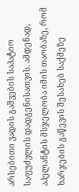არსებითი ვადის გაშვების საპატიო საფუძვლის დადგენისათვის. ამდენად, აპელანტის მსჯელობა იმის თაობაზე, რომ ხარჯების გაწევის შესახებ საქმეზე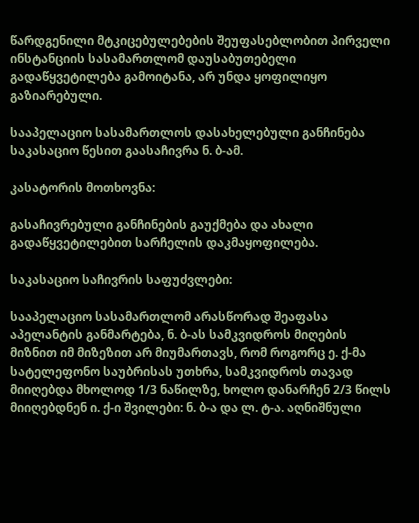წარდგენილი მტკიცებულებების შეუფასებლობით პირველი ინსტანციის სასამართლომ დაუსაბუთებელი გადაწყვეტილება გამოიტანა, არ უნდა ყოფილიყო გაზიარებული.

სააპელაციო სასამართლოს დასახელებული განჩინება საკასაციო წესით გაასაჩივრა ნ. ბ-ამ.

კასატორის მოთხოვნა:

გასაჩივრებული განჩინების გაუქმება და ახალი გადაწყვეტილებით სარჩელის დაკმაყოფილება.

საკასაციო საჩივრის საფუძვლები:

სააპელაციო სასამართლომ არასწორად შეაფასა აპელანტის განმარტება, ნ. ბ-ას სამკვიდროს მიღების მიზნით იმ მიზეზით არ მიუმართავს, რომ როგორც ე. ქ-მა სატელეფონო საუბრისას უთხრა, სამკვიდროს თავად მიიღებდა მხოლოდ 1/3 ნაწილზე, ხოლო დანარჩენ 2/3 წილს მიიღებდნენ ი. ქ-ი შვილები: ნ. ბ-ა და ლ. ტ-ა. აღნიშნული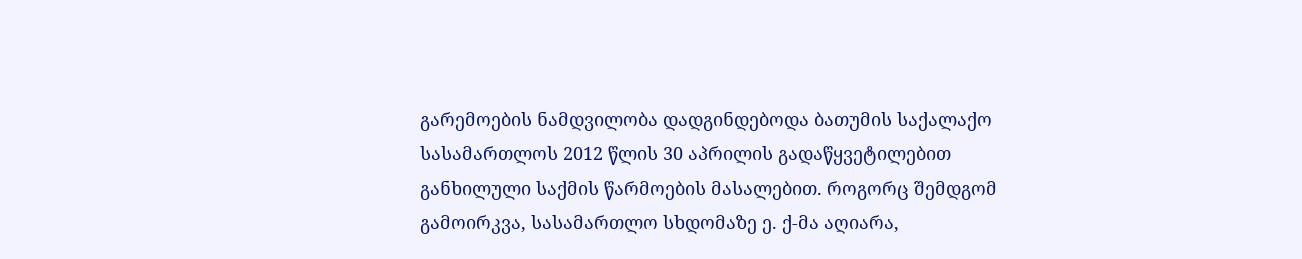გარემოების ნამდვილობა დადგინდებოდა ბათუმის საქალაქო სასამართლოს 2012 წლის 30 აპრილის გადაწყვეტილებით განხილული საქმის წარმოების მასალებით. როგორც შემდგომ გამოირკვა, სასამართლო სხდომაზე ე. ქ-მა აღიარა,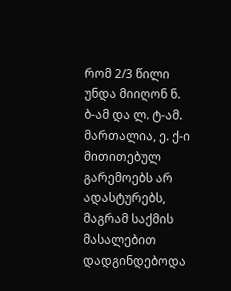რომ 2/3 წილი უნდა მიიღონ ნ. ბ-ამ და ლ. ტ-ამ. მართალია, ე. ქ-ი მითითებულ გარემოებს არ ადასტურებს, მაგრამ საქმის მასალებით დადგინდებოდა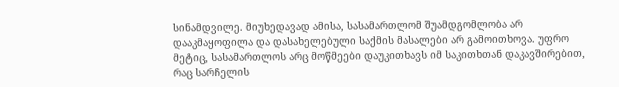სინამდვილე. მიუხედავად ამისა, სასამართლომ შუამდგომლობა არ დააკმაყოფილა და დასახელებული საქმის მასალები არ გამოითხოვა. უფრო მეტიც, სასამართლოს არც მოწმეები დაუკითხავს იმ საკითხთან დაკავშირებით, რაც სარჩელის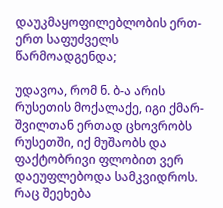დაუკმაყოფილებლობის ერთ-ერთ საფუძველს წარმოადგენდა;

უდავოა, რომ ნ. ბ-ა არის რუსეთის მოქალაქე, იგი ქმარ-შვილთან ერთად ცხოვრობს რუსეთში, იქ მუშაობს და ფაქტობრივი ფლობით ვერ დაეუფლებოდა სამკვიდროს. რაც შეეხება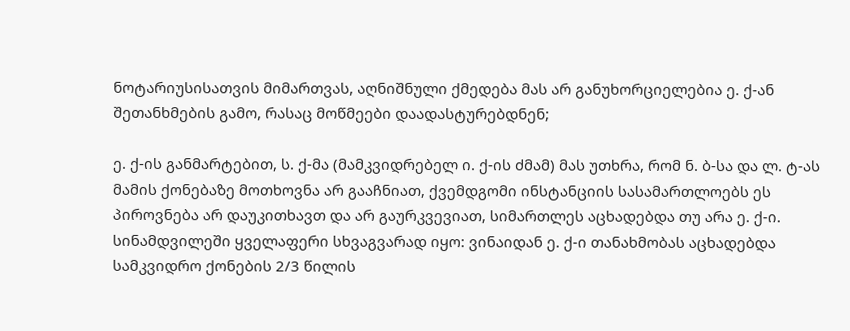ნოტარიუსისათვის მიმართვას, აღნიშნული ქმედება მას არ განუხორციელებია ე. ქ-ან შეთანხმების გამო, რასაც მოწმეები დაადასტურებდნენ;

ე. ქ-ის განმარტებით, ს. ქ-მა (მამკვიდრებელ ი. ქ-ის ძმამ) მას უთხრა, რომ ნ. ბ-სა და ლ. ტ-ას მამის ქონებაზე მოთხოვნა არ გააჩნიათ, ქვემდგომი ინსტანციის სასამართლოებს ეს პიროვნება არ დაუკითხავთ და არ გაურკვევიათ, სიმართლეს აცხადებდა თუ არა ე. ქ-ი. სინამდვილეში ყველაფერი სხვაგვარად იყო: ვინაიდან ე. ქ-ი თანახმობას აცხადებდა სამკვიდრო ქონების 2/3 წილის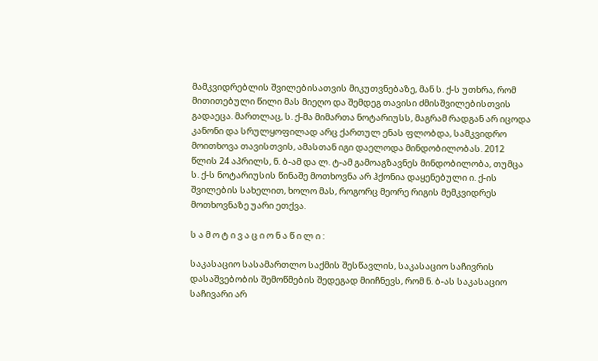მამკვიდრებლის შვილებისათვის მიკუთვნებაზე, მან ს. ქ-ს უთხრა, რომ მითითებული წილი მას მიეღო და შემდეგ თავისი ძმისშვილებისთვის გადაეცა. მართლაც, ს. ქ-მა მიმართა ნოტარიუსს, მაგრამ რადგან არ იცოდა კანონი და სრულყოფილად არც ქართულ ენას ფლობდა, სამკვიდრო მოითხოვა თავისთვის, ამასთან იგი დაელოდა მინდობილობას. 2012 წლის 24 აპრილს, ნ. ბ-ამ და ლ. ტ-ამ გამოაგზავნეს მინდობილობა, თუმცა ს. ქ-ს ნოტარიუსის წინაშე მოთხოვნა არ ჰქონია დაყენებული ი. ქ-ის შვილების სახელით, ხოლო მას, როგორც მეორე რიგის მემკვიდრეს მოთხოვნაზე უარი ეთქვა.

ს ა მ ო ტ ი ვ ა ც ი ო ნ ა წ ი ლ ი :

საკასაციო სასამართლო საქმის შესწავლის, საკასაციო საჩივრის დასაშვებობის შემოწმების შედეგად მიიჩნევს, რომ ნ. ბ-ას საკასაციო საჩივარი არ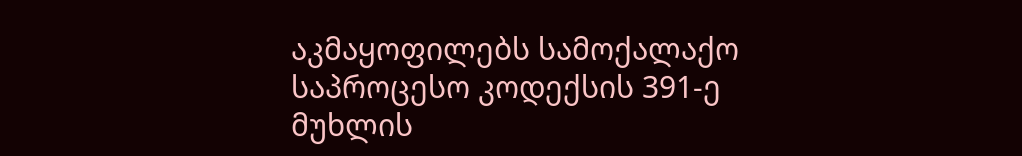აკმაყოფილებს სამოქალაქო საპროცესო კოდექსის 391-ე მუხლის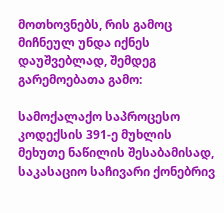მოთხოვნებს, რის გამოც მიჩნეულ უნდა იქნეს დაუშვებლად, შემდეგ გარემოებათა გამო:

სამოქალაქო საპროცესო კოდექსის 391-ე მუხლის მეხუთე ნაწილის შესაბამისად, საკასაციო საჩივარი ქონებრივ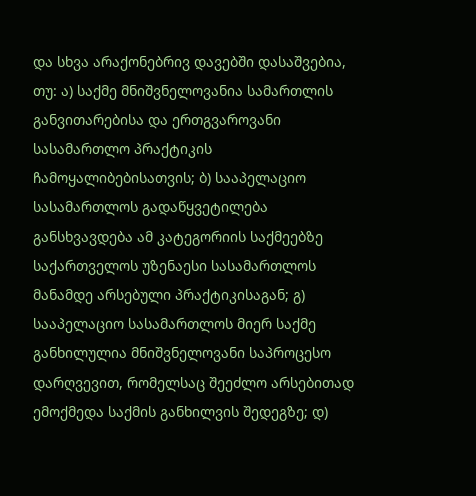და სხვა არაქონებრივ დავებში დასაშვებია, თუ: ა) საქმე მნიშვნელოვანია სამართლის განვითარებისა და ერთგვაროვანი სასამართლო პრაქტიკის ჩამოყალიბებისათვის; ბ) სააპელაციო სასამართლოს გადაწყვეტილება განსხვავდება ამ კატეგორიის საქმეებზე საქართველოს უზენაესი სასამართლოს მანამდე არსებული პრაქტიკისაგან; გ) სააპელაციო სასამართლოს მიერ საქმე განხილულია მნიშვნელოვანი საპროცესო დარღვევით, რომელსაც შეეძლო არსებითად ემოქმედა საქმის განხილვის შედეგზე; დ)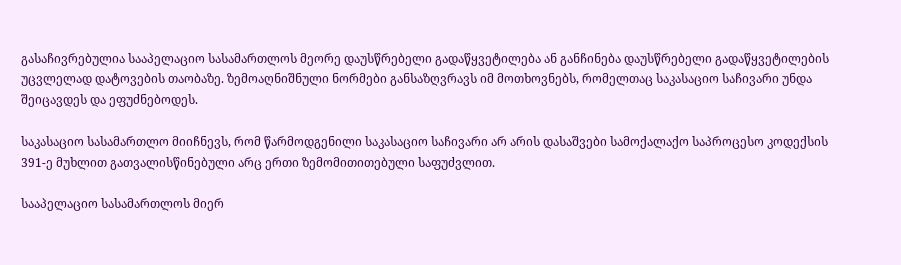გასაჩივრებულია სააპელაციო სასამართლოს მეორე დაუსწრებელი გადაწყვეტილება ან განჩინება დაუსწრებელი გადაწყვეტილების უცვლელად დატოვების თაობაზე. ზემოაღნიშნული ნორმები განსაზღვრავს იმ მოთხოვნებს, რომელთაც საკასაციო საჩივარი უნდა შეიცავდეს და ეფუძნებოდეს.

საკასაციო სასამართლო მიიჩნევს, რომ წარმოდგენილი საკასაციო საჩივარი არ არის დასაშვები სამოქალაქო საპროცესო კოდექსის 391-ე მუხლით გათვალისწინებული არც ერთი ზემომითითებული საფუძვლით.

სააპელაციო სასამართლოს მიერ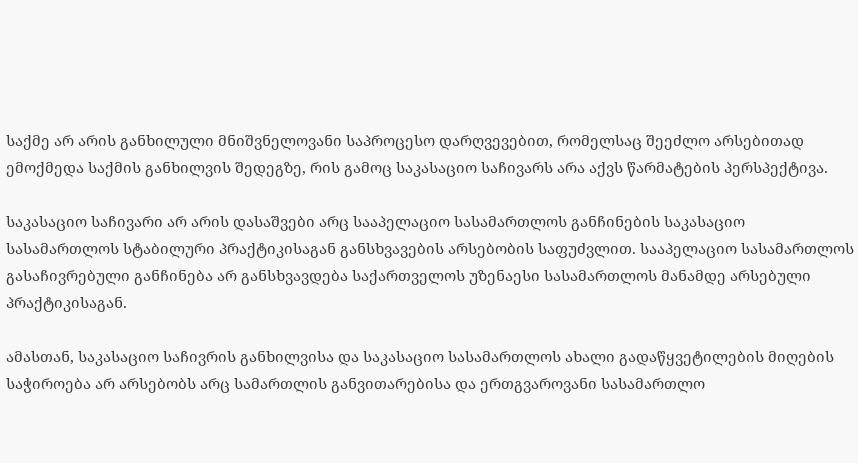საქმე არ არის განხილული მნიშვნელოვანი საპროცესო დარღვევებით, რომელსაც შეეძლო არსებითად ემოქმედა საქმის განხილვის შედეგზე, რის გამოც საკასაციო საჩივარს არა აქვს წარმატების პერსპექტივა.

საკასაციო საჩივარი არ არის დასაშვები არც სააპელაციო სასამართლოს განჩინების საკასაციო სასამართლოს სტაბილური პრაქტიკისაგან განსხვავების არსებობის საფუძვლით. სააპელაციო სასამართლოს გასაჩივრებული განჩინება არ განსხვავდება საქართველოს უზენაესი სასამართლოს მანამდე არსებული პრაქტიკისაგან.

ამასთან, საკასაციო საჩივრის განხილვისა და საკასაციო სასამართლოს ახალი გადაწყვეტილების მიღების საჭიროება არ არსებობს არც სამართლის განვითარებისა და ერთგვაროვანი სასამართლო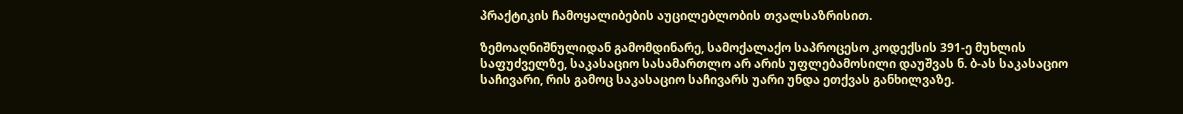პრაქტიკის ჩამოყალიბების აუცილებლობის თვალსაზრისით.

ზემოაღნიშნულიდან გამომდინარე, სამოქალაქო საპროცესო კოდექსის 391-ე მუხლის საფუძველზე, საკასაციო სასამართლო არ არის უფლებამოსილი დაუშვას ნ. ბ-ას საკასაციო საჩივარი, რის გამოც საკასაციო საჩივარს უარი უნდა ეთქვას განხილვაზე.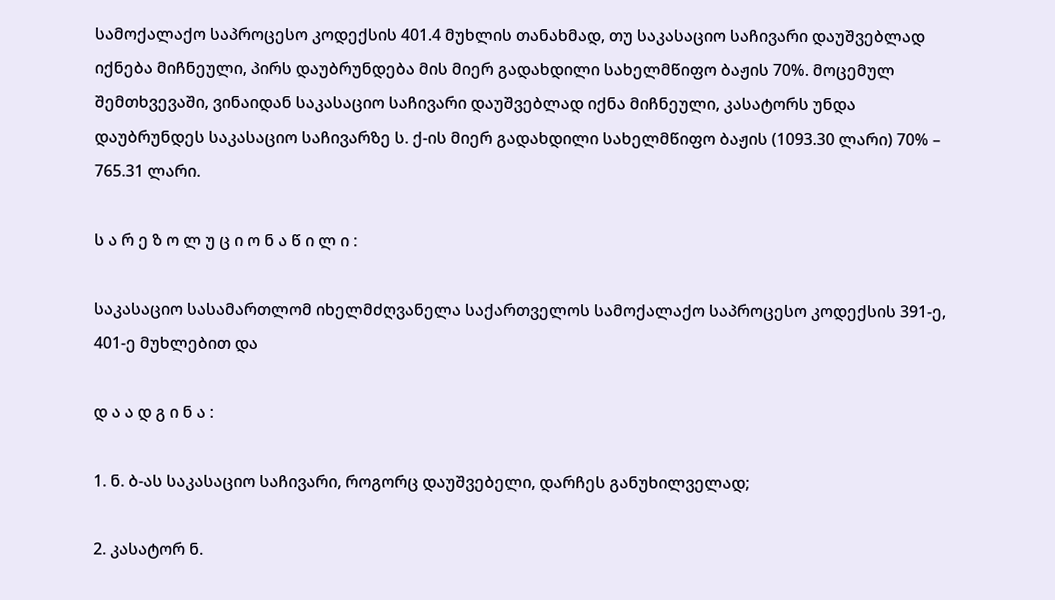სამოქალაქო საპროცესო კოდექსის 401.4 მუხლის თანახმად, თუ საკასაციო საჩივარი დაუშვებლად იქნება მიჩნეული, პირს დაუბრუნდება მის მიერ გადახდილი სახელმწიფო ბაჟის 70%. მოცემულ შემთხვევაში, ვინაიდან საკასაციო საჩივარი დაუშვებლად იქნა მიჩნეული, კასატორს უნდა დაუბრუნდეს საკასაციო საჩივარზე ს. ქ-ის მიერ გადახდილი სახელმწიფო ბაჟის (1093.30 ლარი) 70% – 765.31 ლარი.

ს ა რ ე ზ ო ლ უ ც ი ო ნ ა წ ი ლ ი :

საკასაციო სასამართლომ იხელმძღვანელა საქართველოს სამოქალაქო საპროცესო კოდექსის 391-ე, 401-ე მუხლებით და

დ ა ა დ გ ი ნ ა :

1. ნ. ბ-ას საკასაციო საჩივარი, როგორც დაუშვებელი, დარჩეს განუხილველად;

2. კასატორ ნ.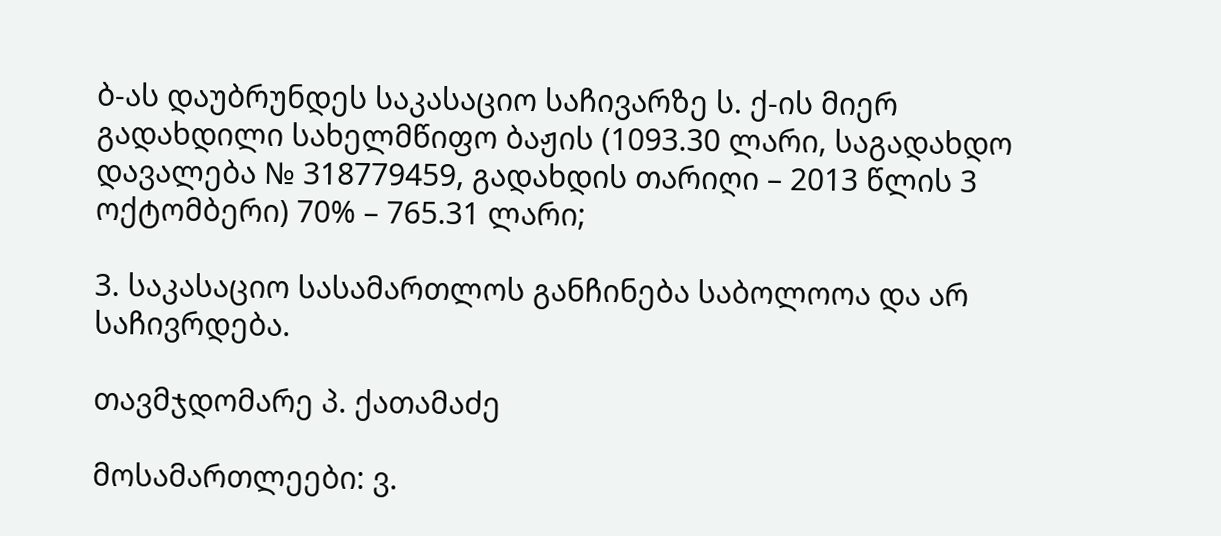ბ-ას დაუბრუნდეს საკასაციო საჩივარზე ს. ქ-ის მიერ გადახდილი სახელმწიფო ბაჟის (1093.30 ლარი, საგადახდო დავალება № 318779459, გადახდის თარიღი – 2013 წლის 3 ოქტომბერი) 70% – 765.31 ლარი;

3. საკასაციო სასამართლოს განჩინება საბოლოოა და არ საჩივრდება.

თავმჯდომარე პ. ქათამაძე

მოსამართლეები: ვ.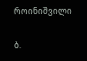როინიშვილი

ბ.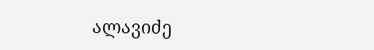ალავიძე